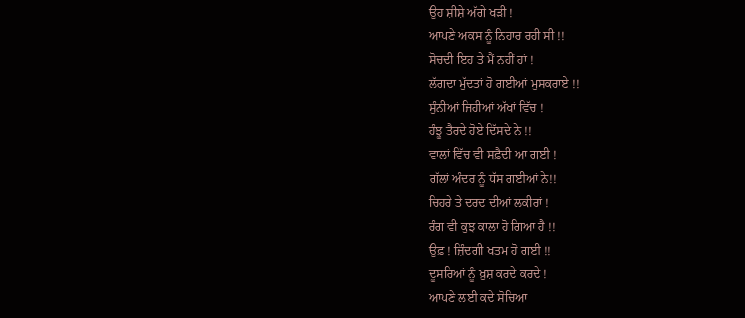ਉਹ ਸ਼ੀਸ਼ੇ ਅੱਗੇ ਖੜੀ !
ਆਪਣੇ ਅਕਸ ਨੂੰ ਨਿਹਾਰ ਰਹੀ ਸੀ !!
ਸੋਚਦੀ ਇਹ ਤੇ ਮੈਂ ਨਹੀਂ ਹਾਂ !
ਲੱਗਦਾ ਮੁੱਦਤਾਂ ਹੋ ਗਈਆਂ ਮੁਸਕਰਾਏ !!
ਸੁੰਨੀਆਂ ਜਿਹੀਆਂ ਅੱਖਾਂ ਵਿੱਚ !
ਹੰਝੂ ਤੈਰਦੇ ਹੋਏ ਦਿੱਸਦੇ ਨੇ !!
ਵਾਲਾਂ ਵਿੱਚ ਵੀ ਸਫ਼ੈਦੀ ਆ ਗਈ !
ਗੱਲਾਂ ਅੰਦਰ ਨੂੰ ਧੱਸ ਗਈਆਂ ਨੇ!!
ਚਿਹਰੇ ਤੇ ਦਰਦ ਦੀਆਂ ਲਕੀਰਾਂ !
ਰੰਗ ਵੀ ਕੁਝ ਕਾਲਾ ਹੋ ਗਿਆ ਹੈ !!
ਉਫ਼ ! ਜ਼ਿੰਦਗੀ ਖਤਮ ਹੋ ਗਈ !!
ਦੂਸਰਿਆਂ ਨੂੰ ਖ਼ੁਸ਼ ਕਰਦੇ ਕਰਦੇ !
ਆਪਣੇ ਲਈ ਕਦੇ ਸੋਚਿਆ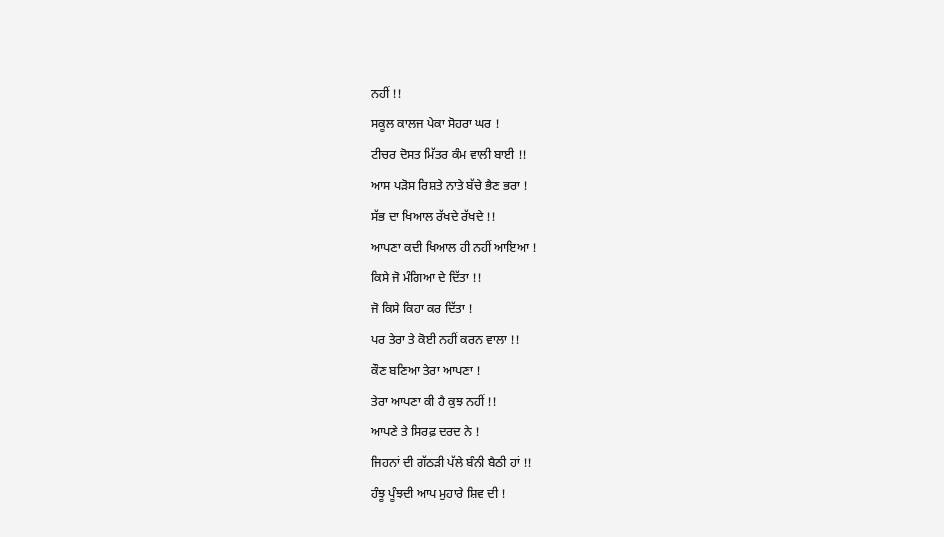ਨਹੀਂ !!
ਸਕੂਲ ਕਾਲਜ ਪੇਕਾ ਸੋਹਰਾ ਘਰ !
ਟੀਚਰ ਦੋਸਤ ਮਿੱਤਰ ਕੰਮ ਵਾਲੀ ਬਾਈ !!
ਆਸ ਪੜੋਸ ਰਿਸ਼ਤੇ ਨਾਤੇ ਬੱਚੇ ਭੈਣ ਭਰਾ !
ਸੱਭ ਦਾ ਖਿਆਲ ਰੱਖਦੇ ਰੱਖਦੇ !!
ਆਪਣਾ ਕਦੀ ਖਿਆਲ ਹੀ ਨਹੀਂ ਆਇਆ !
ਕਿਸੇ ਜੋ ਮੰਗਿਆ ਦੇ ਦਿੱਤਾ !!
ਜੋ ਕਿਸੇ ਕਿਹਾ ਕਰ ਦਿੱਤਾ !
ਪਰ ਤੇਰਾ ਤੇ ਕੋਈ ਨਹੀਂ ਕਰਨ ਵਾਲਾ !!
ਕੌਣ ਬਣਿਆ ਤੇਰਾ ਆਪਣਾ !
ਤੇਰਾ ਆਪਣਾ ਕੀ ਹੈ ਕੁਝ ਨਹੀਂ !!
ਆਪਣੇ ਤੇ ਸਿਰਫ਼ ਦਰਦ ਨੇ !
ਜਿਹਨਾਂ ਦੀ ਗੱਠੜੀ ਪੱਲੇ ਬੰਨੀ ਬੈਠੀ ਹਾਂ !!
ਹੰਝੂ ਪੂੰਝਦੀ ਆਪ ਮੁਹਾਰੇ ਸ਼ਿਵ ਦੀ !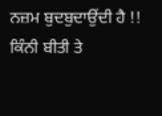ਨਜ਼ਮ ਬੁਦਬੁਦਾਉਂਦੀ ਹੈ !!
ਕਿੰਨੀ ਬੀਤੀ ਤੇ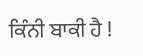ਕਿੰਨੀ ਬਾਕੀ ਹੈ !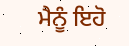ਮੈਨੂੰ ਇਹੋ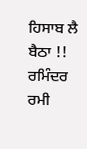ਹਿਸਾਬ ਲੈ ਬੈਠਾ !!
ਰਮਿੰਦਰ ਰਮੀ